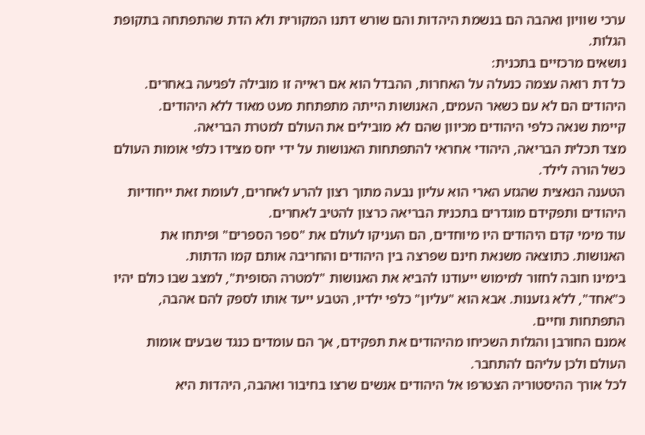ערכי שוויון ואהבה הם בנשמת היהדות והם שורש דתנו המקורית ולא הדת שהתפתחה בתקופת הגלות.
נושאים מרכזיים בתכנית:
כל דת רואה עצמה כנעלה על האחרות, ההבדל הוא אם ראייה זו מובילה לפגיעה באחרים.
היהודים הם לא עם כשאר העמים, האנושות הייתה מתפתחת מעט מאוד ללא היהודים.
קיימת שנאה כלפי היהודים מכיוון שהם לא מובילים את העולם למטרת הבריאה.
מצד תכלית הבריאה, היהודי אחראי להתפתחות האנושות על ידי יחס מצידו כלפי אומות העולם כשל הורה לילד.
הטענה הנאצית שהגזע הארי הוא עליון נבעה מתוך רצון להרע לאחרים, לעומת זאת ייחודיות היהודים ותפקידם מוגדרים בתכנית הבריאה כרצון להטיב לאחרים.
עוד מימי קדם היהודים היו מיוחדים, הם העניקו לעולם את "ספר הספרים" ופיתחו את האנושות. כתוצאה משנאת חינם שפרצה בין היהודים והחריבה אותם קמו הדתות.
בימינו חובה לחזור למימוש ייעודנו להביא את האנושות "למטרה הסופית", למצב שבו כולם יהיו כ"אחד", ללא גזענות. אבא הוא "עליון" כלפי ילדיו, הטבע ייעד אותו לספק להם אהבה, התפתחות וחיים.
אמנם החורבן והגלות השכיחו מהיהודים את תפקידם, אך הם עומדים כנגד שבעים אומות העולם ולכן עליהם להתחבר.
לכל אורך ההיסטוריה הצטרפו אל היהודים אנשים שרצו בחיבור ואהבה, היהדות היא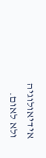אידיאולוגיה ולא לאום.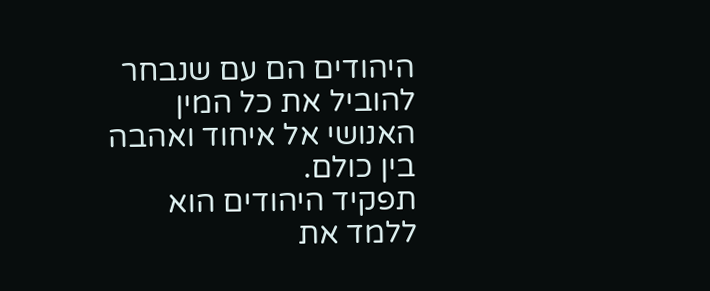היהודים הם עם שנבחר להוביל את כל המין האנושי אל איחוד ואהבה בין כולם.
תפקיד היהודים הוא ללמד את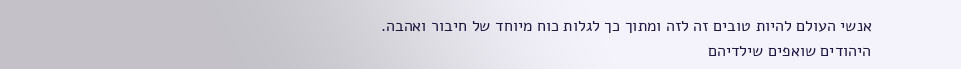אנשי העולם להיות טובים זה לזה ומתוך כך לגלות כוח מיוחד של חיבור ואהבה.
היהודים שואפים שילדיהם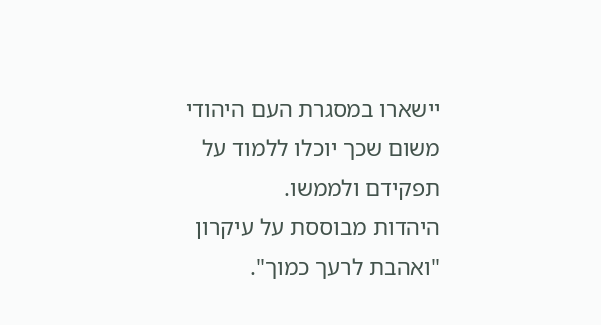יישארו במסגרת העם היהודי משום שכך יוכלו ללמוד על תפקידם ולממשו.
היהדות מבוססת על עיקרון "ואהבת לרעך כמוך".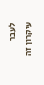לעבר עיקרון זה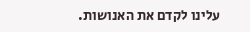עלינו לקדם את האנושות.